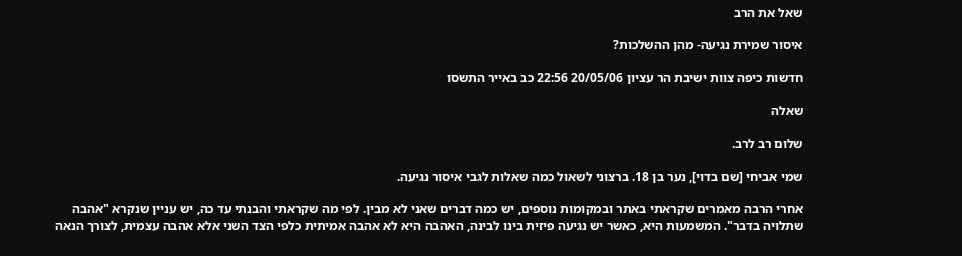שאל את הרב

איסור שמירת נגיעה- מהן ההשלכות?

חדשות כיפה צוות ישיבת הר עציון 20/05/06 22:56 כב באייר התשסו

שאלה

שלום רב לרב.

שמי אביחי [שם בדוי], נער בן 18. ברצוני לשאול כמה שאלות לגבי איסור נגיעה.

אחרי הרבה מאמרים שקראתי באתר ובמקומות נוספים, יש כמה דברים שאני לא מבין. לפי מה שקראתי והבנתי עד כה, יש עניין שנקרא "אהבה שתלויה בדבר". המשמעות היא, כאשר יש נגיעה פיזית בינו לבינה, האהבה היא לא אהבה אמיתית כלפי הצד השני אלא אהבה עצמית, לצורך הנאה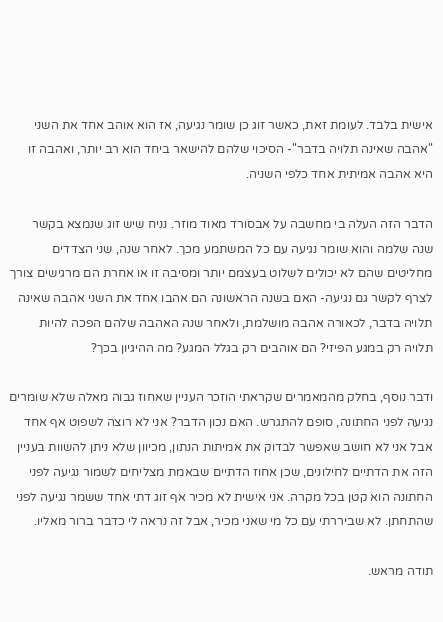אישית בלבד. לעומת זאת, כאשר זוג כן שומר נגיעה, אז הוא אוהב אחד את השני "אהבה שאינה תלויה בדבר"- הסיכוי שלהם להישאר ביחד הוא רב יותר, ואהבה זו היא אהבה אמיתית אחד כלפי השניה.

הדבר הזה העלה בי מחשבה על אבסורד מאוד מוזר. נניח שיש זוג שנמצא בקשר שנה שלמה והוא שומר נגיעה עם כל המשתמע מכך. לאחר שנה, שני הצדדים מחליטים שהם לא יכולים לשלוט בעצמם יותר ומסיבה זו או אחרת הם מרגישים צורך לצרף לקשר גם נגיעה- האם בשנה הראשונה הם אהבו אחד את השני אהבה שאינה תלויה בדבר, לכאורה אהבה מושלמת, ולאחר שנה האהבה שלהם הפכה להיות תלויה רק במגע הפיזי? הם אוהבים רק בגלל המגע? מה ההיגיון בכך?

ודבר נוסף, בחלק מהמאמרים שקראתי הוזכר העניין שאחוז גבוה מאלה שלא שומרים נגיעה לפני החתונה, סופם להתגרש. האם נכון הדבר? אני לא רוצה לשפוט אף אחד אבל אני לא חושב שאפשר לבדוק את אמיתות הנתון, מכיוון שלא ניתן להשוות בעניין הזה את הדתיים לחילונים, שכן אחוז הדתיים שבאמת מצליחים לשמור נגיעה לפני החתונה הוא קטן בכל מקרה. אני אישית לא מכיר אף זוג דתי אחד ששמר נגיעה לפני שהתחתן. לא שביררתי עם כל מי שאני מכיר, אבל זה נראה לי כדבר ברור מאליו.

תודה מראש.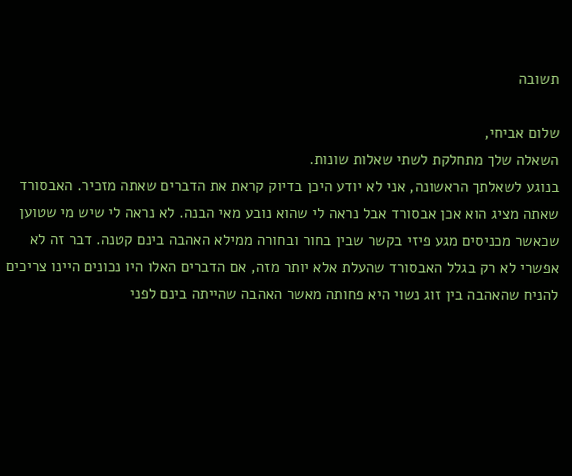תשובה

שלום אביחי,
השאלה שלך מתחלקת לשתי שאלות שונות.
בנוגע לשאלתך הראשונה, אני לא יודע היכן בדיוק קראת את הדברים שאתה מזכיר. האבסורד שאתה מציג הוא אכן אבסורד אבל נראה לי שהוא נובע מאי הבנה. לא נראה לי שיש מי שטוען שכאשר מכניסים מגע פיזי בקשר שבין בחור ובחורה ממילא האהבה בינם קטנה. דבר זה לא אפשרי לא רק בגלל האבסורד שהעלת אלא יותר מזה, אם הדברים האלו היו נכונים היינו צריכים להניח שהאהבה בין זוג נשוי היא פחותה מאשר האהבה שהייתה בינם לפני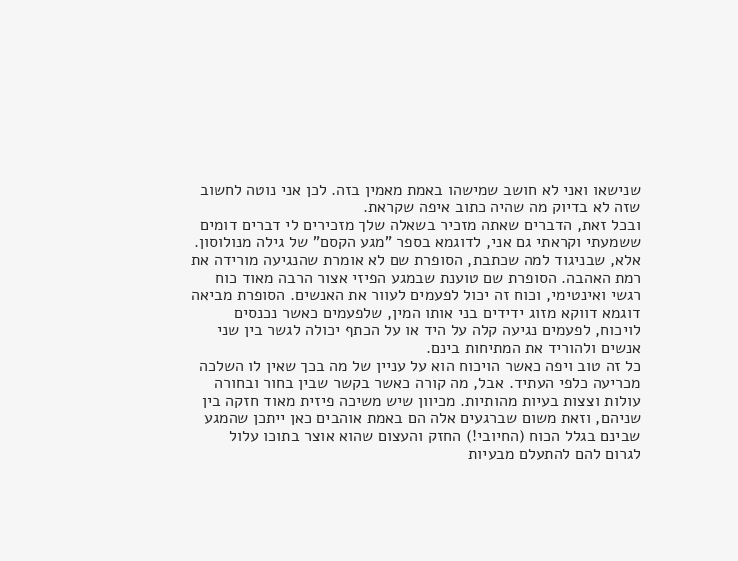שנישאו ואני לא חושב שמישהו באמת מאמין בזה. לכן אני נוטה לחשוב שזה לא בדיוק מה שהיה כתוב איפה שקראת.
ובכל זאת, הדברים שאתה מזכיר בשאלה שלך מזכירים לי דברים דומים ששמעתי וקראתי גם אני, לדוגמא בספר "מגע הקסם" של גילה מנולוסון. אלא, שבניגוד למה שכתבת, הסופרת שם לא אומרת שהנגיעה מורידה את רמת האהבה. הסופרת שם טוענת שבמגע הפיזי אצור הרבה מאוד כוח רגשי ואינטימי, וכוח זה יכול לפעמים לעוור את האנשים. הסופרת מביאה דוגמא דווקא מזוג ידידים בני אותו המין, שלפעמים כאשר נכנסים לויכוח, לפעמים נגיעה קלה על היד או על הכתף יכולה לגשר בין שני אנשים ולהוריד את המתיחות בינם.
כל זה טוב ויפה כאשר הויכוח הוא על עניין של מה בכך שאין לו השלכה מכריעה כלפי העתיד. אבל, מה קורה כאשר בקשר שבין בחור ובחורה עולות וצצות בעיות מהותיות. מכיוון שיש משיכה פיזית מאוד חזקה בין שניהם, וזאת משום שברגעים אלה הם באמת אוהבים כאן ייתכן שהמגע שבינם בגלל הכוח (החיובי!) החזק והעצום שהוא אוצר בתוכו עלול לגרום להם להתעלם מבעיות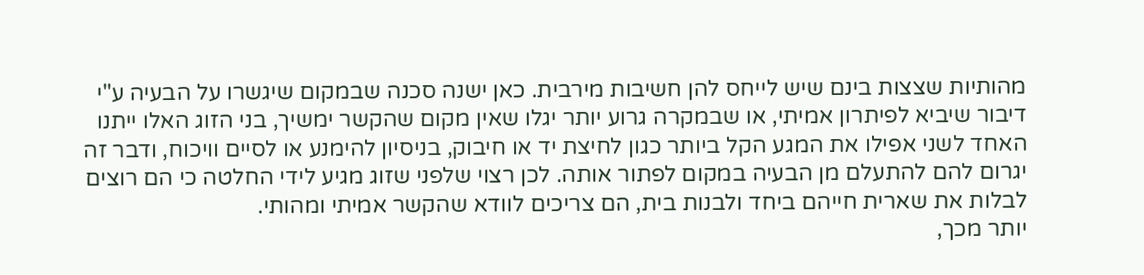מהותיות שצצות בינם שיש לייחס להן חשיבות מירבית. כאן ישנה סכנה שבמקום שיגשרו על הבעיה ע"י דיבור שיביא לפיתרון אמיתי, או שבמקרה גרוע יותר יגלו שאין מקום שהקשר ימשיך, בני הזוג האלו ייתנו האחד לשני אפילו את המגע הקל ביותר כגון לחיצת יד או חיבוק, בניסיון להימנע או לסיים וויכוח, ודבר זה יגרום להם להתעלם מן הבעיה במקום לפתור אותה. לכן רצוי שלפני שזוג מגיע לידי החלטה כי הם רוצים לבלות את שארית חייהם ביחד ולבנות בית, הם צריכים לוודא שהקשר אמיתי ומהותי.
יותר מכך,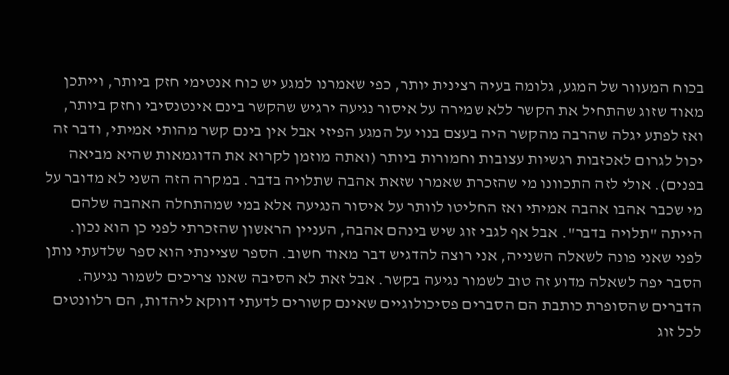בכוח המעוור של המגע, גלומה בעיה רצינית יותר, כפי שאמרנו למגע יש כוח אנטימי חזק ביותר, וייתכן מאוד שזוג שהתחיל את הקשר ללא שמירה על איסור נגיעה ירגיש שהקשר בינם אינטנסיבי וחזק ביותר, ואז לפתע יגלה שהרבה מהקשר היה בעצם בנוי על המגע הפיזי אבל אין בינם קשר מהותי אמיתי, ודבר זה יכול לגרום לאכזבות רגשיות עצובות וחמורות ביותר (ואתה מוזמן לקרוא את הדוגמאות שהיא מביאה בפנים). אולי לזה התכוונו מי שהזכרת שאמרו שזאת אהבה שתלויה בדבר. במקרה הזה השני לא מדובר על מי שכבר אהבו אהבה אמיתי ואז החליטו לוותר על איסור הנגיעה אלא במי שמהתחלה האהבה שלהם הייתה "תלויה בדבר". אבל אף לגבי זוג שיש בינהם אהבה, העניין הראשון שהזכרתי לפני כן הוא נכון.
לפני שאני פונה לשאלה השנייה, אני רוצה להדגיש דבר מאוד חשוב. הספר שציינתי הוא ספר שלדעתי נותן הסבר יפה לשאלה מדוע זה טוב לשמור נגיעה בקשר. אבל זאת לא הסיבה שאנו צריכים לשמור נגיעה. הדברים שהסופרת כותבת הם הסברים פסיכולוגיים שאינם קשורים לדעתי דווקא ליהדות, הם רלוונטים לכל זוג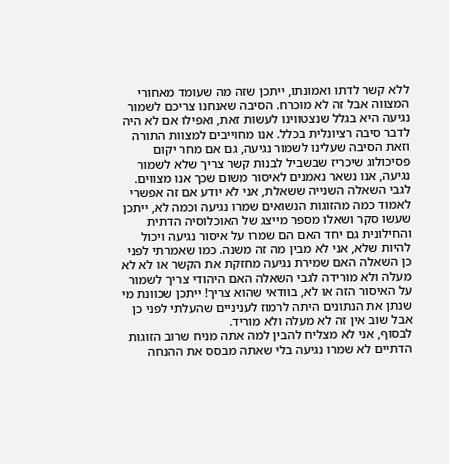ללא קשר לדתו ואמונתו, ייתכן שזה מה שעומד מאחורי המצווה אבל זה לא מוכרח. הסיבה שאנחנו צריכם לשמור נגיעה היא בגלל שנצטווינו לעשות זאת, ואפילו אם לא היה לדבר סיבה רציונלית בכלל. אנו מחוייבים למצוות התורה וזאת הסיבה שעלינו לשמור נגיעה, גם אם מחר יקום פסיכולוג שיכריז שבשביל לבנות קשר צריך שלא לשמור נגיעה, אנו נשאר נאמנים לאיסור משום שכך אנו מצווים.
לגבי השאלה השנייה ששאלת, אני לא יודע אם זה אפשרי לאמוד כמה מהזוגות הנשואים שמרו נגיעה וכמה לא, ייתכן שעשו סקר ושאלו מספר מייצג של האוכלוסיה הדתית והחילונית גם יחד האם הם שמרו על איסור נגיעה ויכול להיות שלא, אני לא מבין מה זה משנה. כמו שאמרתי לפני כן השאלה האם שמירת נגיעה מחזקת את הקשר או לא לא מעלה ולא מורידה לגבי השאלה האם היהודי צריך לשמור על האיסור הזה או לא, בוודאי שהוא צריך! ייתכן שכוונת מי שנתן את הנתונים היתה לרמוז לעניניים שהעלתי לפני כן אבל שוב אין זה לא מעלה ולא מוריד.
לבסוף, אני לא מצליח להבין למה אתה מניח שרוב הזוגות הדתיים לא שמרו נגיעה בלי שאתה מבסס את ההנחה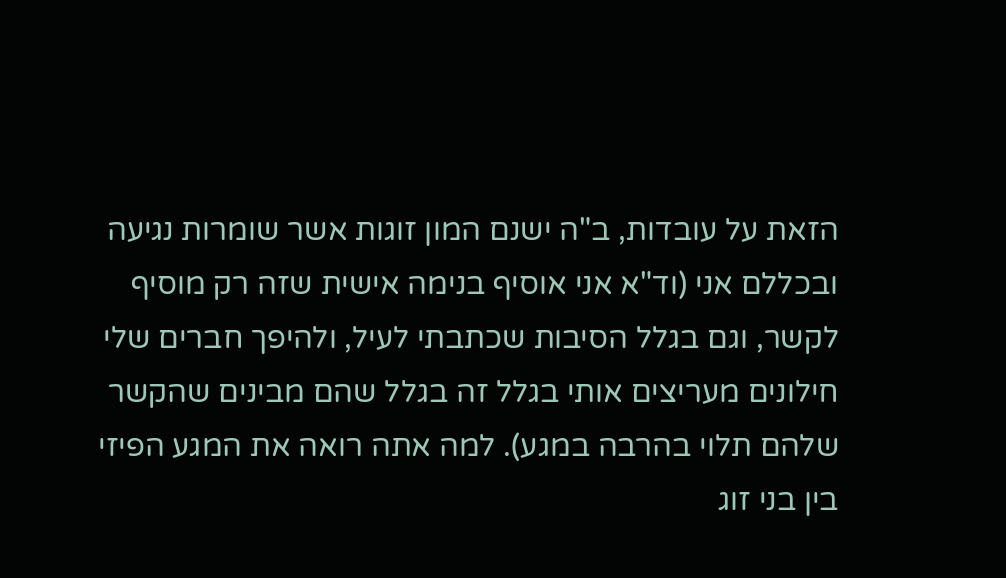הזאת על עובדות, ב"ה ישנם המון זוגות אשר שומרות נגיעה ובכללם אני (וד"א אני אוסיף בנימה אישית שזה רק מוסיף לקשר, וגם בגלל הסיבות שכתבתי לעיל, ולהיפך חברים שלי חילונים מעריצים אותי בגלל זה בגלל שהם מבינים שהקשר שלהם תלוי בהרבה במגע). למה אתה רואה את המגע הפיזי בין בני זוג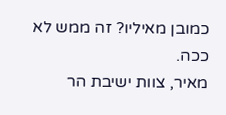כמובן מאיליו? זה ממש לא ככה.
מאיר, צוות ישיבת הר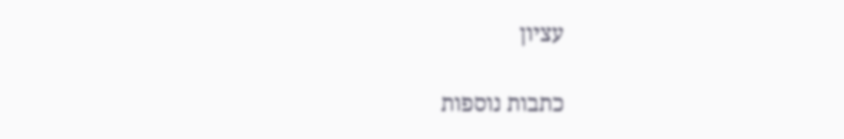עציון

כתבות נוספות